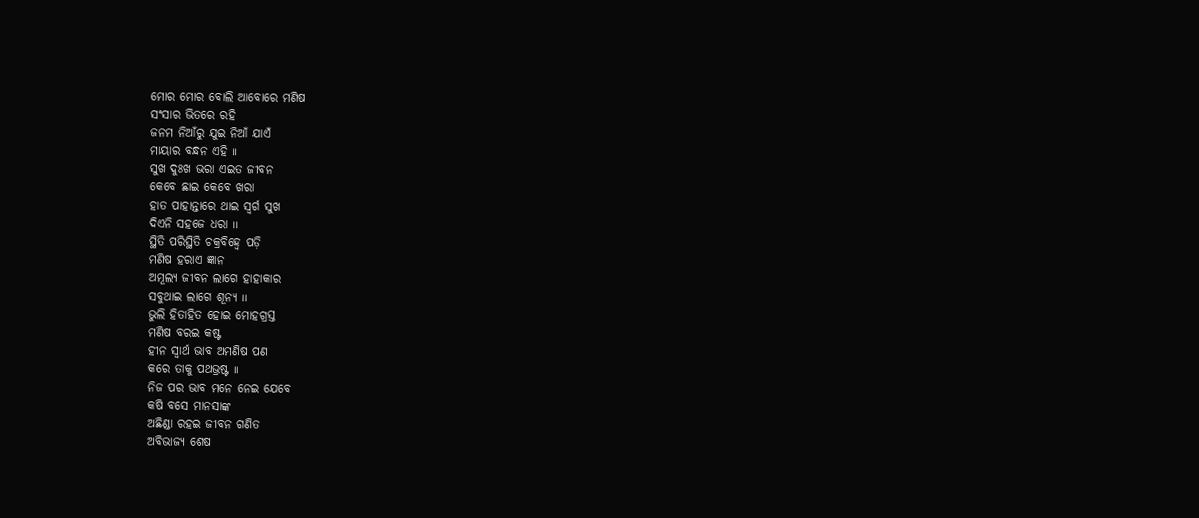ମୋର ମୋର ବୋଲି ଆବୋରେ ମଣିଷ
ସଂସାର ଭିତରେ ରହି
ଜନମ ନିଆଁରୁ ଯୁଇ ନିଆଁ ଯାଏଁ
ମାୟାର ବନ୍ଧନ ଏହି ୲୲
ସୁଖ ଦୁଃଖ ଭରା ଏଇତ ଜୀବନ
କେବେ ଛାଇ କେବେ ଖରା
ହାତ ପାହାନ୍ତାରେ ଥାଇ ସ୍ଵର୍ଗ ସୁଖ
ଦିଏନି ସହଜେ ଧରା ୲୲
ସ୍ଥିତି ପରିସ୍ଥିତି ଚକ୍ରବିହ୍ଵେ ପଡ଼ି
ମଣିଷ ହରାଏ ଜ୍ଞାନ
ଅମୂଲ୍ଯ ଜୀବନ ଲାଗେ ହାହାକାର
ସବୁଥାଇ ଲାଗେ ଶୂନ୍ୟ ୲୲
ଭୁଲି ହିତାହିତ ହୋଇ ମୋହଗ୍ରସ୍ତ
ମଣିଷ ବରଇ କଷ୍ଟ
ହୀନ ସ୍ଵାର୍ଥ ଭାବ ଅମଣିଷ ପଣ
କରେ ତାକୁ ପଥଭ୍ରଷ୍ଟ ୲୲
ନିଜ ପର ଭାବ ମନେ ନେଇ ଯେବେ
କଷି ବସେ ମାନସାଙ୍କ
ଅଛିଣ୍ଡା ରହଇ ଜୀବନ ଗଣିତ
ଅବିଭାଜ୍ୟ ଶେଷ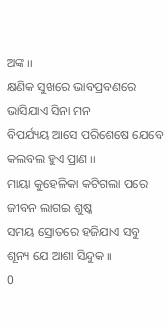ଅଙ୍କ ୲୲
କ୍ଷଣିକ ସୁଖରେ ଭାବପ୍ରବଣରେ
ଭାସିଯାଏ ସିନା ମନ
ବିପର୍ଯ୍ୟୟ ଆସେ ପରିଶେଷେ ଯେବେ
କଲବଲ ହୁଏ ପ୍ରାଣ ୲୲
ମାୟା କୁହେଳିକା କଟିଗଲା ପରେ
ଜୀବନ ଲାଗଇ ଶୁଷ୍କ
ସମୟ ସ୍ରୋତରେ ହଜିଯାଏ ସବୁ
ଶୂନ୍ୟ ଯେ ଆଶା ସିନ୍ଦୁକ ୲୲
0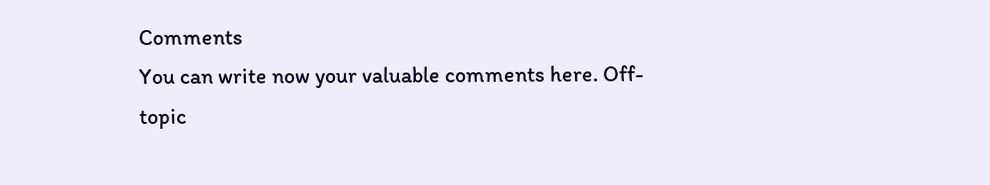Comments
You can write now your valuable comments here. Off-topic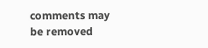comments may be removed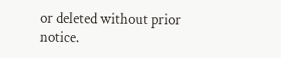or deleted without prior notice.